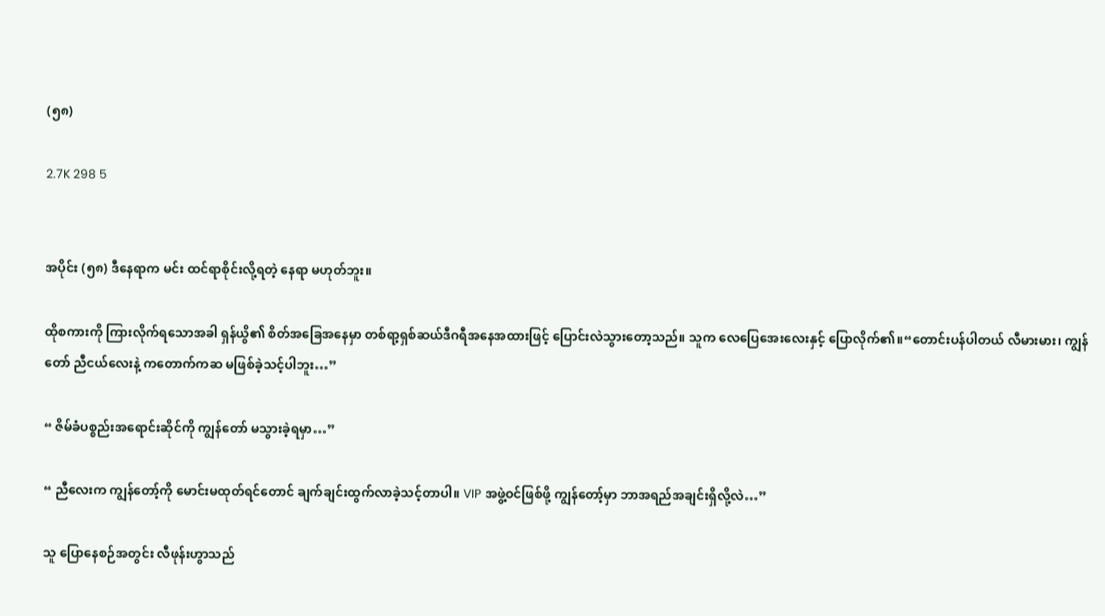(၅၈)

2.7K 298 5


အပိုင်း (၅၈) ဒီနေရာက မင်း ထင်ရာစိုင်းလို့ရတဲ့ နေရာ မဟုတ်ဘူး။

ထိုစကားကို ကြားလိုက်ရသောအခါ ရှန်ယွိ၏ စိတ်အခြေအနေမှာ တစ်ရာ့ရှစ်ဆယ်ဒီဂရီအနေအထားဖြင့် ပြောင်းလဲသွားတော့သည်။ သူက လေပြေအေးလေးနှင့် ပြောလိုက်၏။“တောင်းပန်ပါတယ် လီမားမား၊ ကျွန်တော် ညီငယ်လေးနဲ့ ကတောက်ကဆ မဖြစ်ခဲ့သင့်ပါဘူး…”

“ ဇိမ်ခံပစ္စည်းအရောင်းဆိုင်ကို ကျွန်တော် မသွားခဲ့ရမှာ…”

“ ညီလေးက ကျွန်တော့်ကို မောင်းမထုတ်ရင်တောင် ချက်ချင်းထွက်လာခဲ့သင့်တာပါ။ VIP အဖွဲ့ဝင်ဖြစ်ဖို့ ကျွန်တော့်မှာ ဘာအရည်အချင်းရှိလို့လဲ…”

သူ ပြောနေစဉ်အတွင်း လီဖုန်းဟွာသည်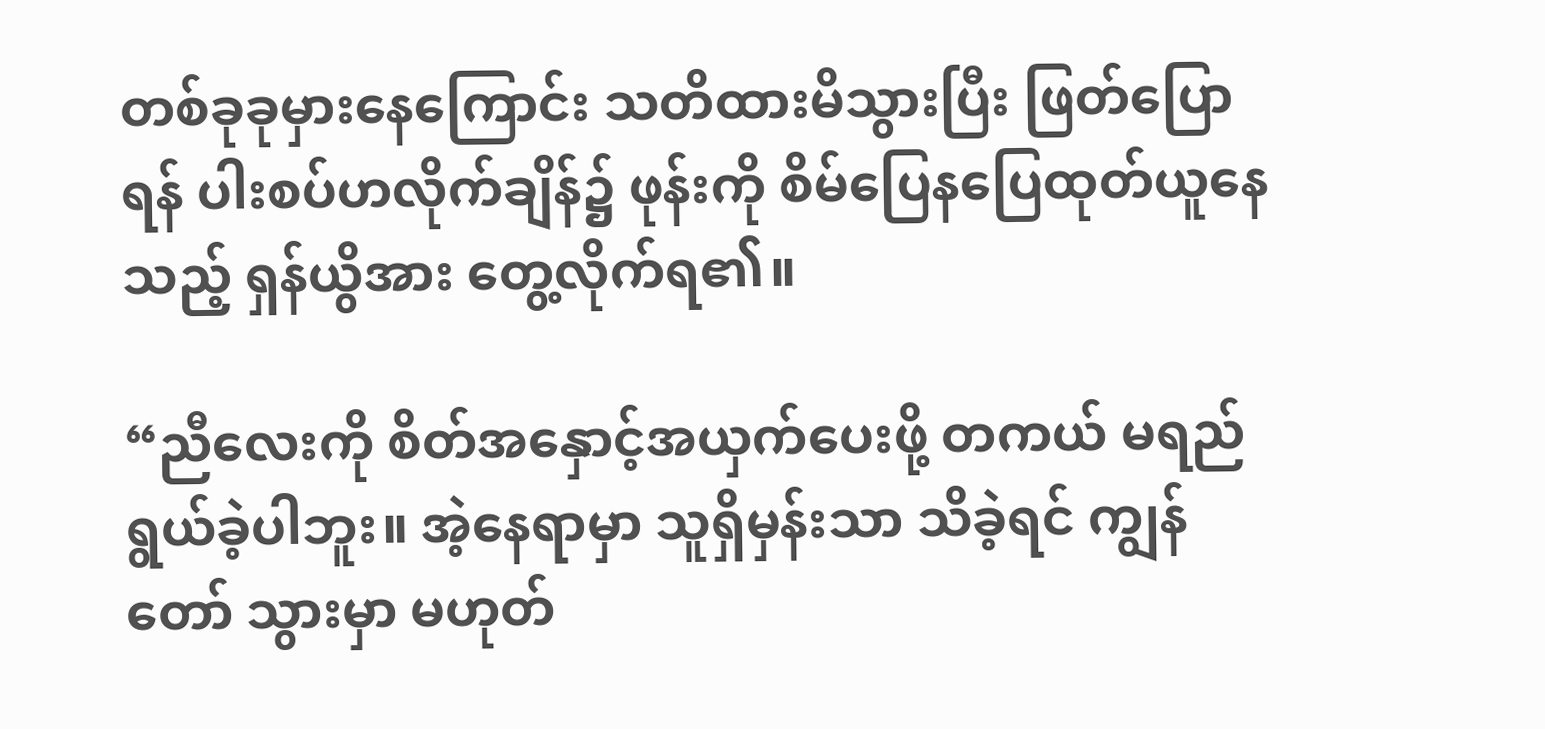တစ်ခုခုမှားနေကြောင်း သတိထားမိသွားပြီး ဖြတ်ပြောရန် ပါးစပ်ဟလိုက်ချိန်၌ ဖုန်းကို စိမ်ပြေနပြေထုတ်ယူနေသည့် ရှန်ယွိအား တွေ့လိုက်ရ၏။

“ညီလေးကို စိတ်အနှောင့်အယှက်ပေးဖို့ တကယ် မရည်ရွယ်ခဲ့ပါဘူး။ အဲ့နေရာမှာ သူရှိမှန်းသာ သိခဲ့ရင် ကျွန်တော် သွားမှာ မဟုတ်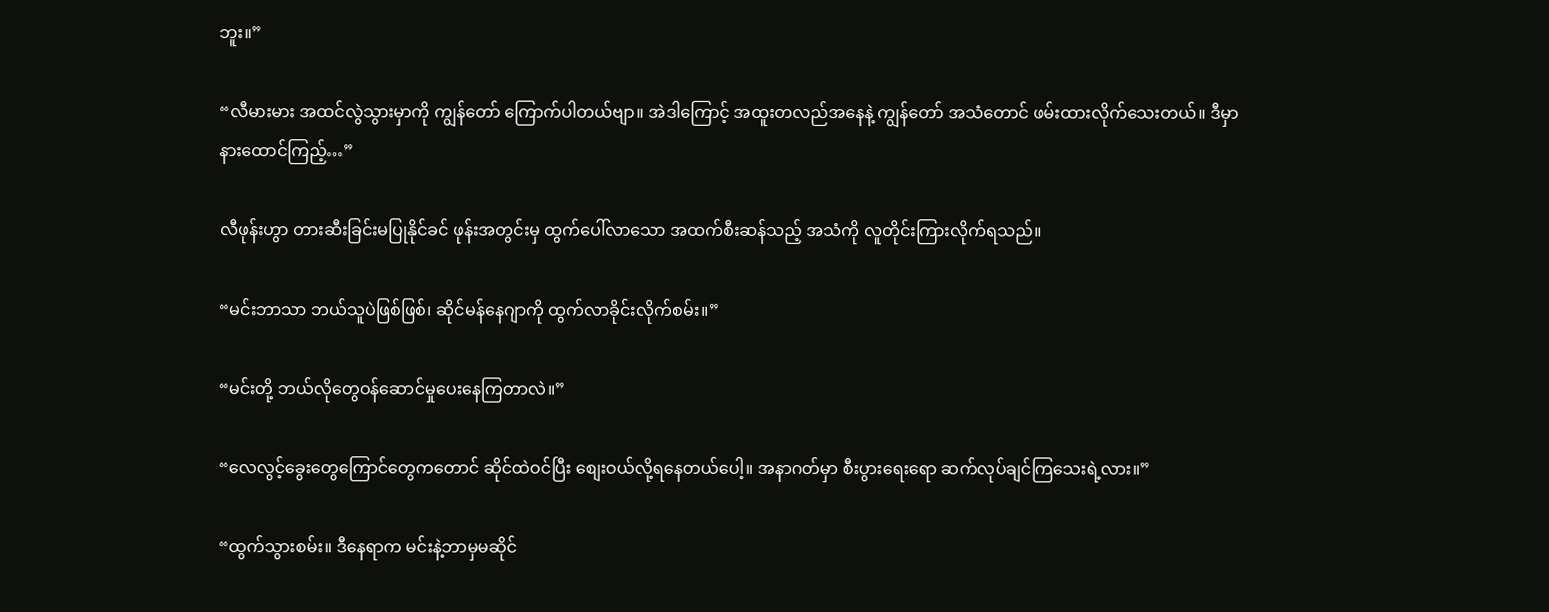ဘူး။”

“လီမားမား အထင်လွဲသွားမှာကို ကျွန်တော် ကြောက်ပါတယ်ဗျာ။ အဲဒါကြောင့် အထူးတလည်အနေနဲ့ ကျွန်တော် အသံတောင် ဖမ်းထားလိုက်သေးတယ်။ ဒီမှာ နားထောင်ကြည့်…”

လီဖုန်းဟွာ တားဆီးခြင်းမပြုနိုင်ခင် ဖုန်းအတွင်းမှ ထွက်ပေါ်လာသော အထက်စီးဆန်သည့် အသံကို လူတိုင်းကြားလိုက်ရသည်။

“မင်းဘာသာ ဘယ်သူပဲဖြစ်ဖြစ်၊ ဆိုင်မန်နေဂျာကို ထွက်လာခိုင်းလိုက်စမ်း။”

“မင်းတို့ ဘယ်လိုတွေဝန်ဆောင်မှုပေးနေကြတာလဲ။”

“လေလွင့်ခွေးတွေကြောင်တွေကတောင် ဆိုင်ထဲဝင်ပြီး စျေးဝယ်လို့ရနေတယ်ပေါ့။ အနာဂတ်မှာ စီးပွားရေးရော ဆက်လုပ်ချင်ကြသေးရဲ့လား။”

“ထွက်သွားစမ်း။ ဒီနေရာက မင်းနဲ့ဘာမှမဆိုင်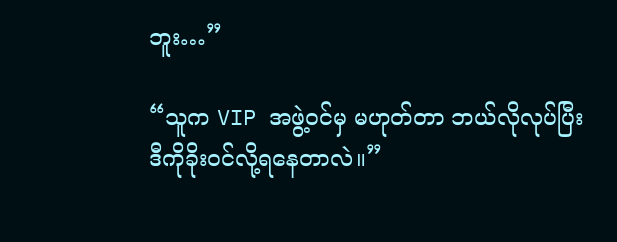ဘူး…”

“သူက VIP အဖွဲ့ဝင်မှ မဟုတ်တာ ဘယ်လိုလုပ်ပြီး ဒီကိုခိုးဝင်လို့ရနေတာလဲ။”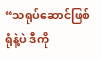“သရုပ်ဆောင်ဖြစ်ရုံနဲ့ပဲ ဒီကို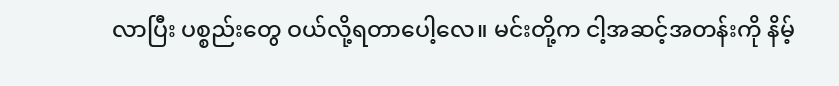လာပြီး ပစ္စည်းတွေ ဝယ်လို့ရတာပေါ့လေ။ မင်းတို့က ငါ့အဆင့်အတန်းကို နိမ့်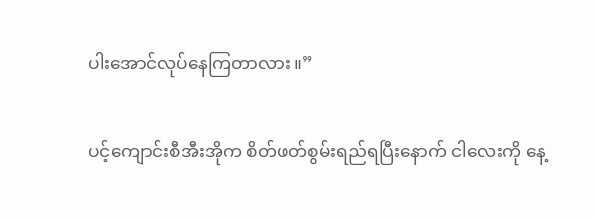ပါးအောင်လုပ်နေကြတာလား။”

ပင့်ကျောင်းစီအီးအိုက စိတ်ဖတ်စွမ်းရည်ရပြီးနောက် ငါလေးကို နေ့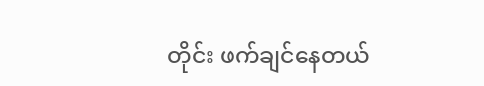တိုင်း ဖက်ချင်နေတယ်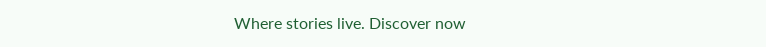Where stories live. Discover now